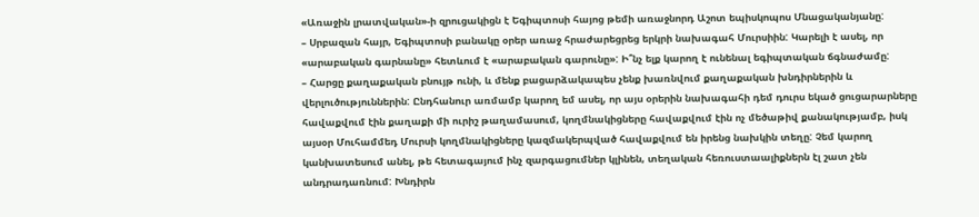«Առաջին լրատվական»-ի զրուցակիցն է Եգիպտոսի հայոց թեմի առաջնորդ Աշոտ եպիսկոպոս Մնացականյանը:
– Սրբազան հայր, Եգիպտոսի բանակը օրեր առաջ հրաժարեցրեց երկրի նախագահ Մուրսիին: Կարելի է ասել, որ «արաբական գարնանը» հետևում է «արաբական գարունը»: Ի՞նչ ելք կարող է ունենալ եգիպտական ճգնաժամը:
– Հարցը քաղաքական բնույթ ունի, և մենք բացարձակապես չենք խառնվում քաղաքական խնդիրներին և վերլուծություններին: Ընդհանուր առմամբ կարող եմ ասել, որ այս օրերին նախագահի դեմ դուրս եկած ցուցարարները հավաքվում էին քաղաքի մի ուրիշ թաղամասում, կողմնակիցները հավաքվում էին ոչ մեծաթիվ քանակությամբ, իսկ այսօր Մուհամմեդ Մուրսի կողմնակիցները կազմակերպված հավաքվում են իրենց նախկին տեղը: Չեմ կարող կանխատեսում անել, թե հետագայում ինչ զարգացումներ կլինեն, տեղական հեռուստաալիքներն էլ շատ չեն անդրադառնում: Խնդիրն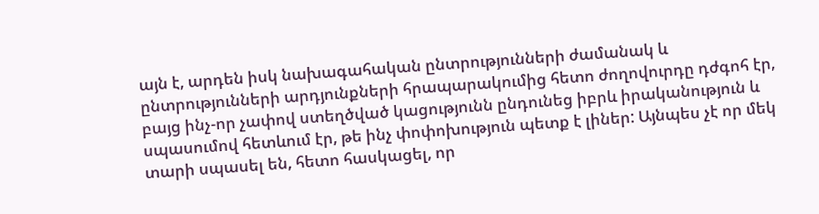այն է, արդեն իսկ նախագահական ընտրությունների ժամանակ և ընտրությունների արդյունքների հրապարակումից հետո ժողովուրդը դժգոհ էր, բայց ինչ-որ չափով ստեղծված կացությունն ընդունեց իբրև իրականություն և սպասումով հետևում էր, թե ինչ փոփոխություն պետք է լիներ: Այնպես չէ որ մեկ տարի սպասել են, հետո հասկացել, որ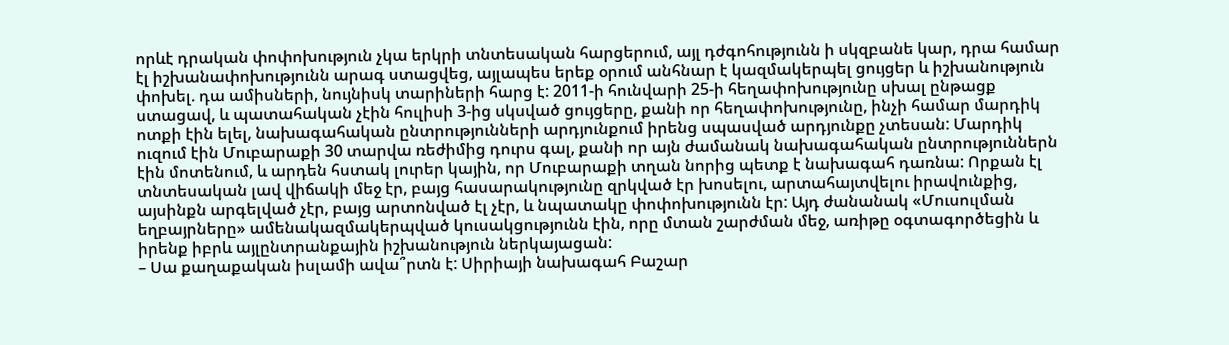որևէ դրական փոփոխություն չկա երկրի տնտեսական հարցերում, այլ դժգոհությունն ի սկզբանե կար, դրա համար էլ իշխանափոխությունն արագ ստացվեց, այլապես երեք օրում անհնար է կազմակերպել ցույցեր և իշխանություն փոխել. դա ամիսների, նույնիսկ տարիների հարց է: 2011-ի հունվարի 25-ի հեղափոխությունը սխալ ընթացք ստացավ, և պատահական չէին հուլիսի 3-ից սկսված ցույցերը, քանի որ հեղափոխությունը, ինչի համար մարդիկ ոտքի էին ելել, նախագահական ընտրությունների արդյունքում իրենց սպասված արդյունքը չտեսան: Մարդիկ ուզում էին Մուբարաքի 30 տարվա ռեժիմից դուրս գալ, քանի որ այն ժամանակ նախագահական ընտրություններն էին մոտենում, և արդեն հստակ լուրեր կային, որ Մուբարաքի տղան նորից պետք է նախագահ դառնա: Որքան էլ տնտեսական լավ վիճակի մեջ էր, բայց հասարակությունը զրկված էր խոսելու, արտահայտվելու իրավունքից, այսինքն արգելված չէր, բայց արտոնված էլ չէր, և նպատակը փոփոխությունն էր: Այդ ժանանակ «Մուսուլման եղբայրները» ամենակազմակերպված կուսակցությունն էին, որը մտան շարժման մեջ, առիթը օգտագործեցին և իրենք իբրև այլընտրանքային իշխանություն ներկայացան:
– Սա քաղաքական իսլամի ավա՞րտն է: Սիրիայի նախագահ Բաշար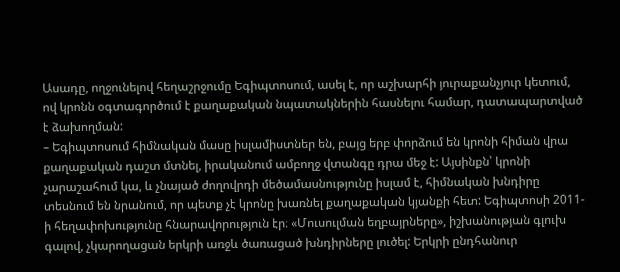Ասադը, ողջունելով հեղաշրջումը Եգիպտոսում, ասել է, որ աշխարհի յուրաքանչյուր կետում, ով կրոնն օգտագործում է քաղաքական նպատակներին հասնելու համար, դատապարտված է ձախողման:
– Եգիպտոսում հիմնական մասը իսլամիստներ են, բայց երբ փորձում են կրոնի հիման վրա քաղաքական դաշտ մտնել, իրականում ամբողջ վտանգը դրա մեջ է: Այսինքն՝ կրոնի չարաշահում կա, և չնայած ժողովրդի մեծամասնությունը իսլամ է, հիմնական խնդիրը տեսնում են նրանում, որ պետք չէ կրոնը խառնել քաղաքական կյանքի հետ: Եգիպտոսի 2011-ի հեղափոխությունը հնարավորություն էր։ «Մուսուլման եղբայրները», իշխանության գլուխ գալով, չկարողացան երկրի առջև ծառացած խնդիրները լուծել: Երկրի ընդհանուր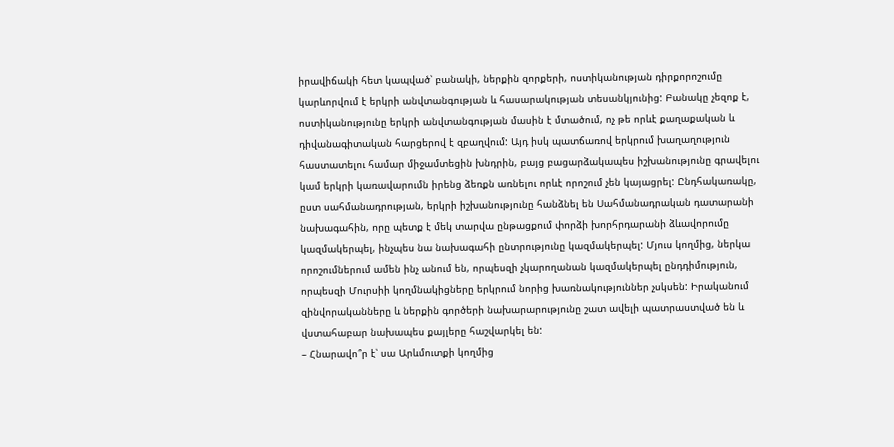իրավիճակի հետ կապված՝ բանակի, ներքին զորքերի, ոստիկանության դիրքորոշումը կարևորվում է երկրի անվտանգության և հասարակության տեսանկյունից: Բանակը չեզոք է, ոստիկանությունը երկրի անվտանգության մասին է մտածում, ոչ թե որևէ քաղաքական և դիվանագիտական հարցերով է զբաղվում: Այդ իսկ պատճառով երկրում խաղաղություն հաստատելու համար միջամտեցին խնդրին, բայց բացարձակապես իշխանությունը գրավելու կամ երկրի կառավարումն իրենց ձեռքն առնելու որևէ որոշում չեն կայացրել: Ընդհակառակը, ըստ սահմանադրության, երկրի իշխանությունը հանձնել են Սահմանադրական դատարանի նախագահին, որը պետք է մեկ տարվա ընթացքում փորձի խորհրդարանի ձևավորումը կազմակերպել, ինչպես նա նախագահի ընտրությունը կազմակերպել: Մյուս կողմից, ներկա որոշումներում ամեն ինչ անում են, որպեսզի չկարողանան կազմակերպել ընդդիմություն, որպեսզի Մուրսիի կողմնակիցները երկրում նորից խառնակություններ չսկսեն: Իրականում զինվորականները և ներքին գործերի նախարարությունը շատ ավելի պատրաստված են և վստահաբար նախապես քայլերը հաշվարկել են:
– Հնարավո՞ր է՝ սա Արևմուտքի կողմից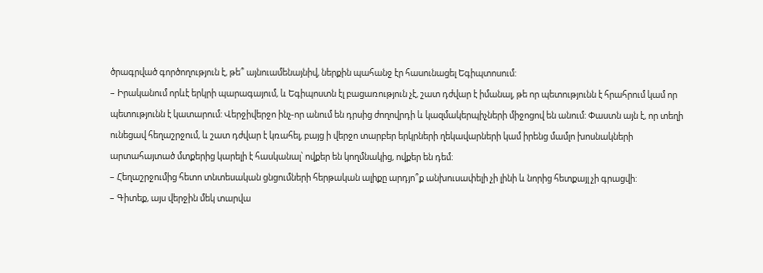ծրագրված գործողություն է, թե՞ այնուամենայնիվ, ներքին պահանջ էր հասունացել Եգիպտոսում:
– Իրականում որևէ երկրի պարագայում, և Եգիպոստն էլ բացառություն չէ, շատ դժվար է իմանալ, թե որ պետությունն է հրահրում կամ որ պետությունն է կատարում: Վերջիվերջո ինչ-որ անում են դրսից ժողովրդի և կազմակերպիչների միջոցով են անում: Փաստն այն է, որ տեղի ունեցավ հեղաշրջում, և շատ դժվար է կռահել, բայց ի վերջո տարբեր երկրների ղեկավարների կամ իրենց մամլո խոսնակների արտահայտած մտքերից կարելի է հասկանալ՝ ովքեր են կողմնակից, ովքեր են դեմ:
– Հեղաշրջումից հետո տնտեսական ցնցումների հերթական ալիքը արդյո՞ք անխուսափելի չի լինի և նորից հետքայլ չի գրացվի:
– Գիտեք, այս վերջին մեկ տարվա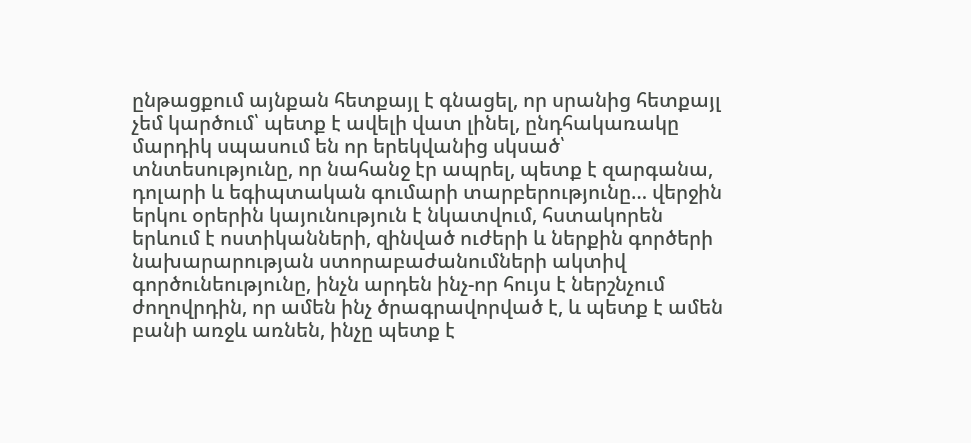ընթացքում այնքան հետքայլ է գնացել, որ սրանից հետքայլ չեմ կարծում՝ պետք է ավելի վատ լինել, ընդհակառակը մարդիկ սպասում են որ երեկվանից սկսած՝ տնտեսությունը, որ նահանջ էր ապրել, պետք է զարգանա, դոլարի և եգիպտական գումարի տարբերությունը… վերջին երկու օրերին կայունություն է նկատվում, հստակորեն երևում է ոստիկանների, զինված ուժերի և ներքին գործերի նախարարության ստորաբաժանումների ակտիվ գործունեությունը, ինչն արդեն ինչ-որ հույս է ներշնչում ժողովրդին, որ ամեն ինչ ծրագրավորված է, և պետք է ամեն բանի առջև առնեն, ինչը պետք է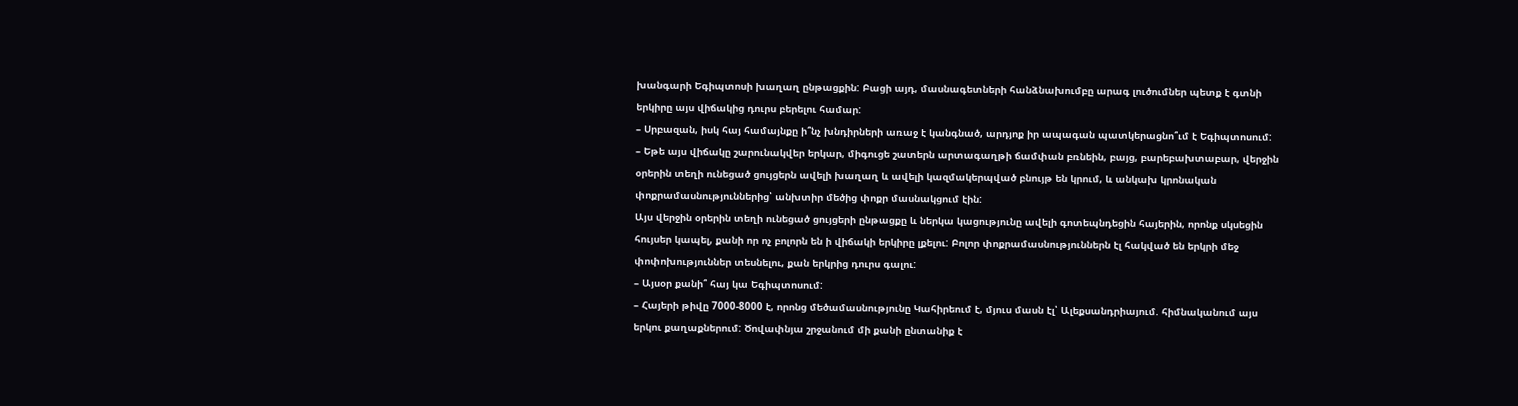խանգարի Եգիպտոսի խաղաղ ընթացքին: Բացի այդ, մասնագետների հանձնախումբը արագ լուծումներ պետք է գտնի երկիրը այս վիճակից դուրս բերելու համար:
– Սրբազան, իսկ հայ համայնքը ի՞նչ խնդիրների առաջ է կանգնած, արդյոք իր ապագան պատկերացնո՞ւմ է Եգիպտոսում:
– Եթե այս վիճակը շարունակվեր երկար, միգուցե շատերն արտագաղթի ճամփան բռնեին, բայց, բարեբախտաբար, վերջին օրերին տեղի ունեցած ցույցերն ավելի խաղաղ և ավելի կազմակերպված բնույթ են կրում, և անկախ կրոնական փոքրամասնություններից՝ անխտիր մեծից փոքր մասնակցում էին:
Այս վերջին օրերին տեղի ունեցած ցույցերի ընթացքը և ներկա կացությունը ավելի գոտեպնդեցին հայերին, որոնք սկսեցին հույսեր կապել, քանի որ ոչ բոլորն են ի վիճակի երկիրը լքելու: Բոլոր փոքրամասնություններն էլ հակված են երկրի մեջ փոփոխություններ տեսնելու, քան երկրից դուրս գալու:
– Այսօր քանի՞ հայ կա Եգիպտոսում:
– Հայերի թիվը 7000-8000 է, որոնց մեծամասնությունը Կահիրեում է, մյուս մասն էլ՝ Ալեքսանդրիայում. հիմնականում այս երկու քաղաքներում: Ծովափնյա շրջանում մի քանի ընտանիք է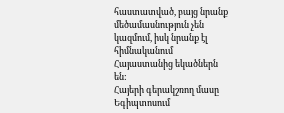հաստատված, բայց նրանք մեծամասնություն չեն կազմում, իսկ նրանք էլ հիմնականում Հայաստանից եկածներն են:
Հայերի գերակշռող մասը Եգիպտոսում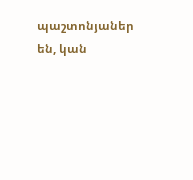պաշտոնյաներ են, կան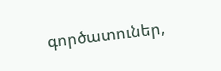գործատուներ,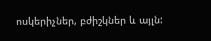ոսկերիչներ, բժիշկներ և այլն: